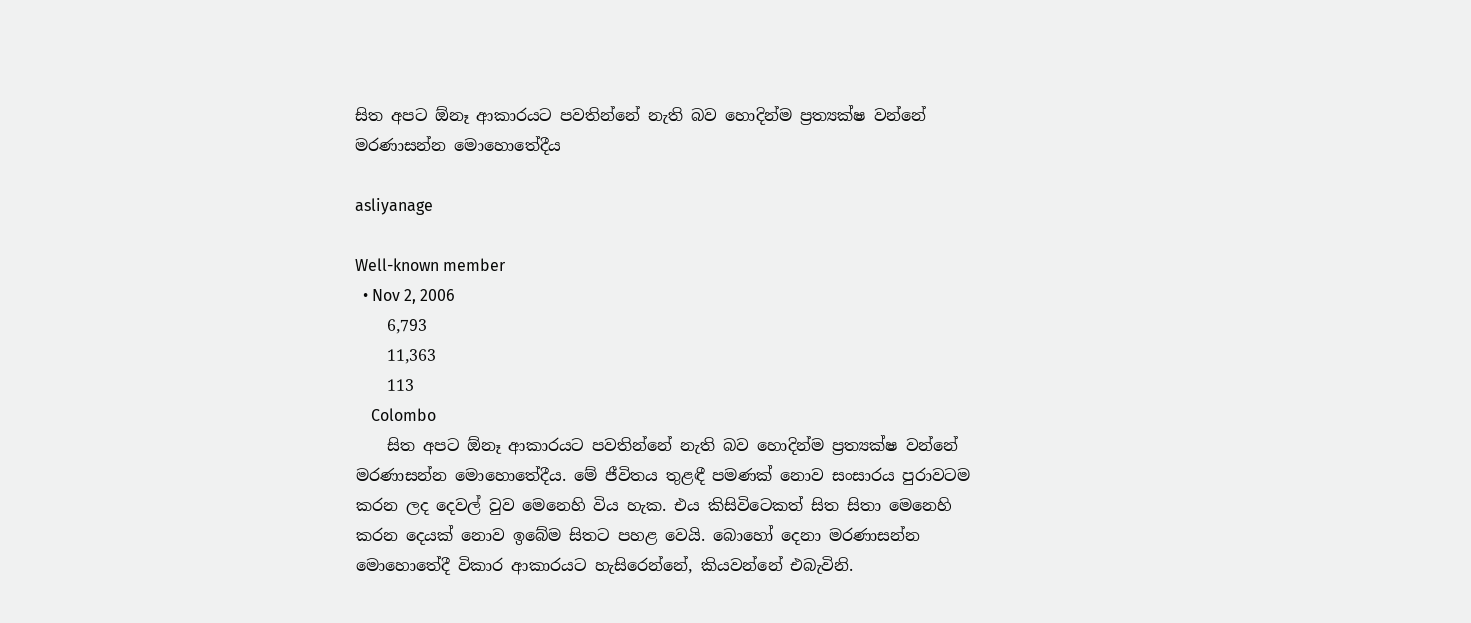සිත අපට ඕනෑ ආකාරයට පවතින්නේ නැති බව හොදින්ම ප්‍රත්‍යක්ෂ වන්නේ මරණාසන්න මොහොතේදීය

asliyanage

Well-known member
  • Nov 2, 2006
    6,793
    11,363
    113
    Colombo
    සිත අපට ඕනෑ ආකාරයට පවතින්නේ නැති බව හොදින්ම ප්‍රත්‍යක්ෂ වන්නේ මරණාසන්න මොහොතේදීය. මේ ජීවිතය තුළඳී පමණක් නොව සංසාරය පුරාවටම කරන ලද දෙවල් වුව මෙනෙහි විය හැක. එය කිසිවිටෙකත් සිත සිතා මෙනෙහි කරන දෙයක් නොව ඉබේම සිතට පහළ වෙයි. බොහෝ දෙනා මරණාසන්න මොහොතේදී විකාර ආකාරයට හැසිරෙන්නේ, කියවන්නේ එබැවිනි.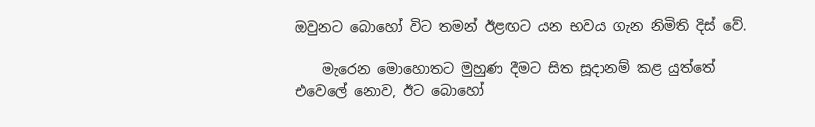ඔවුනට බොහෝ විට තමන් ඊළඟට යන භවය ගැන නිමිති දිස් වේ.

    මැරෙන මොහොතට මුහුණ දීමට සිත සූදානම් කළ යුත්තේ එවෙලේ නොව, ඊට බොහෝ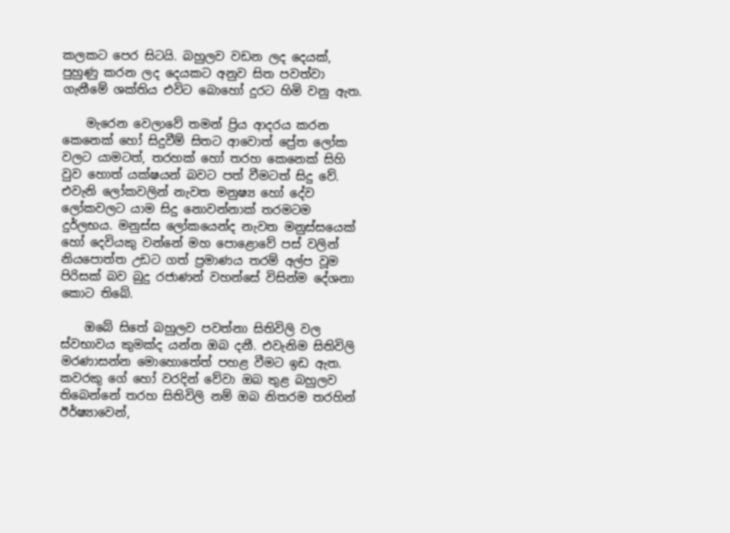කලකට පෙර සිටයි. බහුලව වඩන ලද දෙයක්, පුහුණු කරන ලද දෙයකට අනුව සිත පවත්වා ගැනීමේ ශක්තිය එවිට බොහෝ දුරට හිමි වනු ඇත.

    මැරෙන වෙලාවේ තමන් ප්‍රිය ආදරය කරන කෙනෙක් හෝ සිදුවීම් සිතට ආවොත් ප්‍රේත ලෝක වලට යාමටත්, තරහක් හෝ තරහ කෙනෙක් සිහි වුව හොත් යක්ෂයන් බවට පත් වීමටත් සිදු වේ. එවැනි ලෝකවලින් නැවත මනුෂ්‍ය හෝ දේව ලෝකවලට යාම සිදු නොවන්නාක් තරමටම දුර්ලභය. මනුස්ස ලෝකයෙන්ද නැවත මනුස්සයෙක් හෝ දෙවියකු වන්නේ මහ පොළොවේ පස් වලින් නියපොත්ත උඩට ගත් ප්‍රමාණය තරම් අල්ප වූම පිරිසක් බව බුදු රජාණන් වහන්සේ විසින්ම දේශනා කොට තිබේ.

    ඔබේ සිතේ බහුලව පවත්නා සිතිවිලි වල ස්වභාවය කුමක්ද යන්න ඔබ දනී. එවැනිම සිතිවිලි මරණාසන්න මොහොතේත් පහළ වීමට ඉඩ ඇත. කවරකු ගේ හෝ වරදින් වේවා ඔබ තුළ බහුලව තිබෙන්නේ තරහ සිතිවිලි නම් ඔබ නිතරම තරහින් ඊර්ෂ්‍යාවෙන්,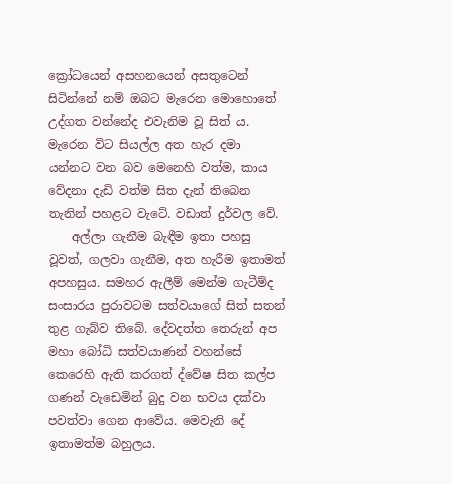ක්‍රෝධයෙන් අසහනයෙන් අසතුටෙන් සිටින්නේ නම් ඔබට මැරෙන මොහොතේ උද්ගත වන්නේද එවැනිම වූ සිත් ය. මැරෙන විට සියල්ල අත හැර දමා යන්නට වන බව මෙනෙහි වත්ම, කාය වේදනා දැඩි වත්ම සිත දැන් තිබෙන තැනින් පහළට වැටේ. වඩාත් දුර්වල වේ.
    අල්ලා ගැනීම බැඳීම ඉතා පහසු වූවත්, ගලවා ගැනීම, අත හැරීම ඉතාමත් අපහසුය. සමහර ඇලීම් මෙන්ම ගැටීම්ද සංසාරය පුරාවටම සත්වයාගේ සිත් සතන් තුළ ගැබ්ව තිබේ. දේවදත්ත තෙරුන් අප මහා බෝධි සත්වයාණන් වහන්සේ කෙරෙහි ඇති කරගත් ද්වේෂ සිත කල්ප ගණන් වැඩෙමින් බුදු වන භවය දක්වා පවත්වා ගෙන ආවේය. මෙවැනි දේ ඉතාමත්ම බහුලය.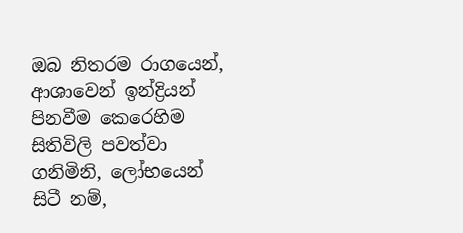ඔබ නිතරම රාගයෙන්, ආශාවෙන් ඉන්ද්‍රියන් පිනවීම කෙරෙහිම සිතිවිලි පවත්වා ගනිමිනි, ලෝභයෙන් සිටී නම්,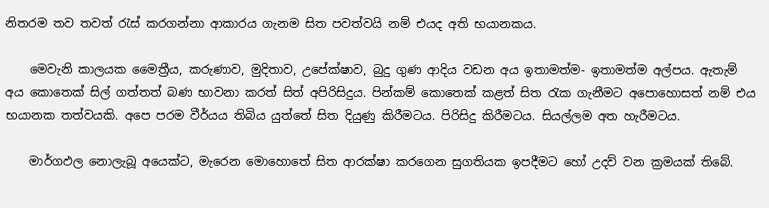නිතරම තව තවත් රැස් කරගන්නා ආකාරය ගැනම සිත පවත්වයි නම් එයද අති භයානකය.

    මෙවැනි කාලයක මෛත්‍රීය, කරුණාව, මුදිතාව, උපේක්ෂාව, බුදු ගුණ ආදිය වඩන අය ඉතාමත්ම- ඉතාමත්ම අල්පය. ඇතැම් අය කොතෙක් සිල් ගත්තත් බණ භාවනා කරත් සිත් අපිරිසිදුය. පින්කම් කොතෙක් කළත් සිත රැක ගැනීමට අපොහොසත් නම් එය භයානක තත්වයකි. අපෙ පරම වීර්යය තිබිය යුත්තේ සිත දියුණු කිරීමටය. පිරිසිදු කිරීමටය. සියල්ලම අත හැරීමටය.

    මාර්ගඵල නොලැබූ අයෙක්ට, මැරෙන මොහොතේ සිත ආරක්ෂා කරගෙන සුගතියක ඉපදීමට හෝ උදව් වන ක්‍රමයක් තිබේ.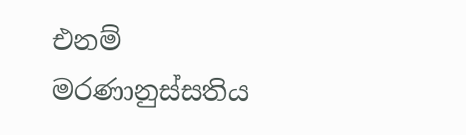එනම් මරණානුස්සතිය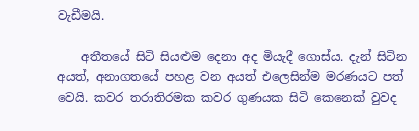වැඩීමයි.

    අතීතයේ සිටි සියළුම දෙනා අද මියැදී ගොස්ය. දැන් සිටින අයත්, අනාගතයේ පහළ වන අයත් එලෙසින්ම මරණයට පත් වෙයි. කවර තරාතිරමක කවර ගුණයක සිටි කෙනෙක් වුවද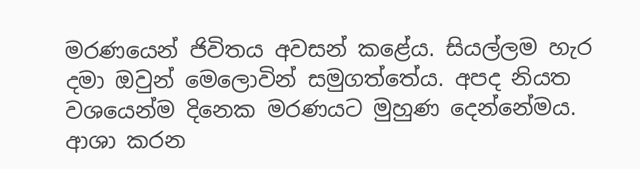මරණයෙන් ජිවිතය අවසන් කළේය. සියල්ලම හැර දමා ඔවුන් මෙලොවින් සමුගත්තේය. අපද නියත වශයෙන්ම දිනෙක මරණයට මුහුණ දෙන්නේමය. ආශා කරන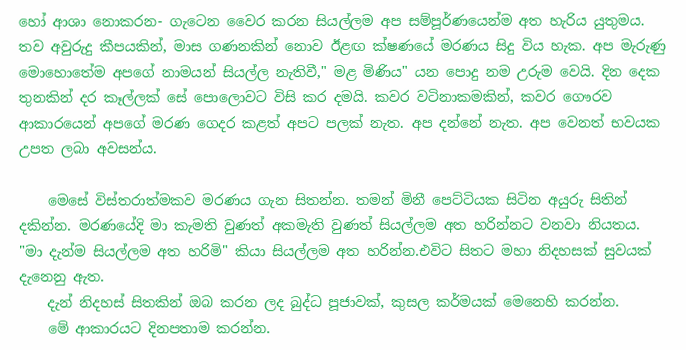හෝ ආශා නොකරන- ගැටෙන වෛර කරන සියල්ලම අප සම්පූර්ණයෙන්ම අත හැරිය යුතුමය. තව අවුරුදු කීපයකින්, මාස ගණනකින් නොව ඊළඟ ක්ෂණයේ මරණය සිදු විය හැක. අප මැරුණු මොහොතේම අපගේ නාමයන් සියල්ල නැතිවී," මළ මිණිය" යන පොදු නම උරුම වෙයි. දින දෙක තුනකින් දර කෑල්ලක් සේ පොලොවට විසි කර දමයි. කවර වටිනාකමකින්, කවර ගෞරව ආකාරයෙන් අපගේ මරණ ගෙදර කළත් අපට පලක් නැත. අප දන්නේ නැත. අප වෙනත් භවයක උපත ලබා අවසන්ය.

    මෙසේ විස්තරාත්මකව මරණය ගැන සිතන්න. තමන් මිනී පෙට්ටියක සිටින අයුරු සිතින් දකින්න. මරණයේදි මා කැමති වුණත් අකමැති වුණත් සියල්ලම අත හරින්නට වනවා නියතය. "මා දැන්ම සියල්ලම අත හරිමි" කියා සියල්ලම අත හරින්න.එවිට සිතට මහා නිදහසක් සුවයක් දැනෙනු ඇත.
    දැන් නිදහස් සිතකින් ඔබ කරන ලද බුද්ධ පූජාවක්, කුසල කර්මයක් මෙනෙහි කරන්න.
    මේ ආකාරයට දිනපතාම කරන්න.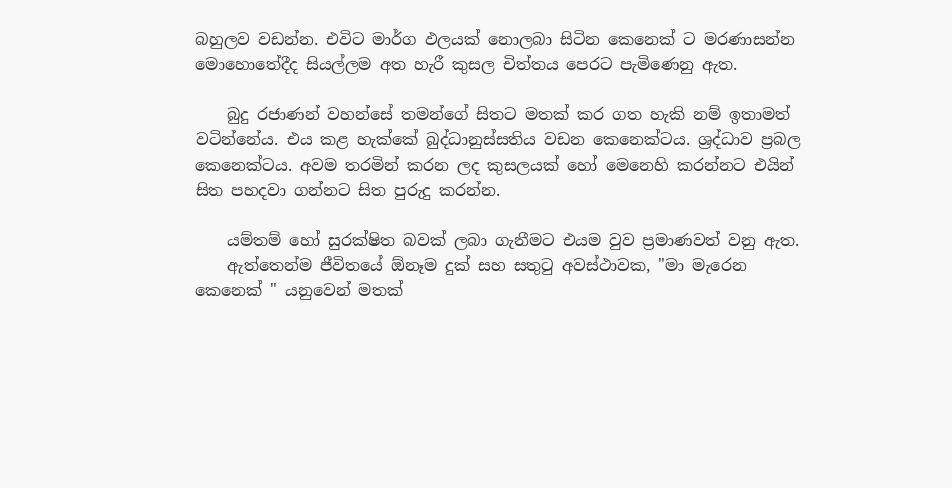බහුලව වඩන්න. එවිට මාර්ග ඵලයක් නොලබා සිටින කෙනෙක් ට මරණාසන්න මොහොතේදීද සියල්ලම අත හැරී කුසල චිත්තය පෙරට පැමිණෙනු ඇත.

    බුදු රජාණන් වහන්සේ තමන්ගේ සිතට මතක් කර ගත හැකි නම් ඉතාමත් වටින්නේය. එය කළ හැක්කේ බුද්ධානුස්සතිය වඩන කෙනෙක්ටය. ශ්‍රද්ධාව ප්‍රබල කෙනෙක්ටය. අවම තරමින් කරන ලද කුසලයක් හෝ මෙනෙහි කරන්නට එයින් සිත පහදවා ගන්නට සිත පුරුදු කරන්න.

    යම්තම් හෝ සුරක්ෂිත බවක් ලබා ගැනීමට එයම වුව ප්‍රමාණවත් වනු ඇත.
    ඇත්තෙන්ම ජීවිතයේ ඕනෑම දුක් සහ සතුටු අවස්ථාවක, "මා මැරෙන කෙනෙක් " යනුවෙන් මතක්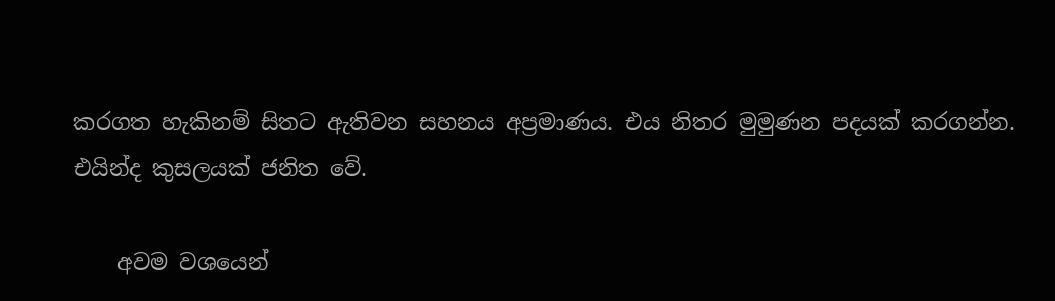කරගත හැකිනම් සිතට ඇතිවන සහනය අප්‍රමාණය. එය නිතර මුමුණන පදයක් කරගන්න. එයින්ද කුසලයක් ජනිත වේ.

    අවම වශයෙන්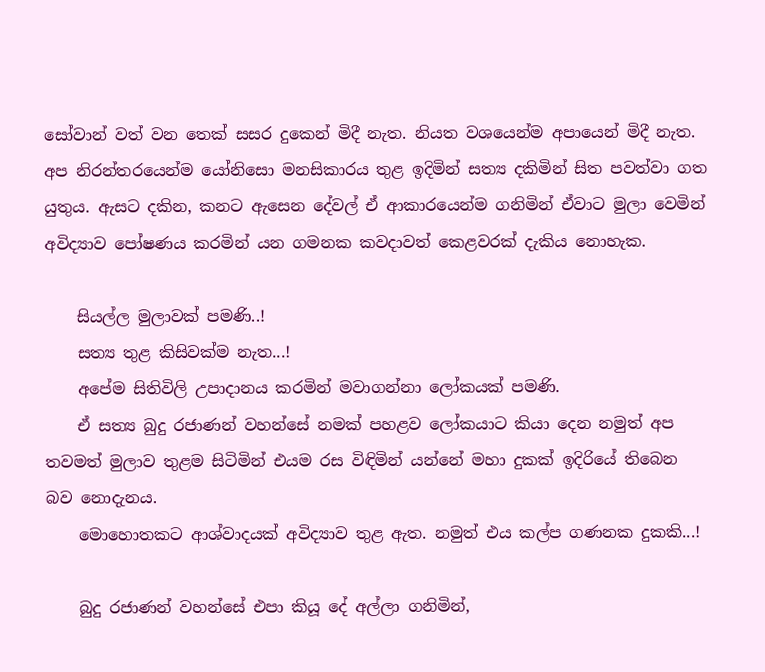සෝවාන් වත් වන තෙක් සසර දුකෙන් මිදී නැත. නියත වශයෙන්ම අපායෙන් මිදී නැත. අප නිරන්තරයෙන්ම යෝනිසො මනසිකාරය තුළ ඉදිමින් සත්‍ය දකිමින් සිත පවත්වා ගත යුතුය. ඇසට දකින, කනට ඇසෙන දේවල් ඒ ආකාරයෙන්ම ගනිමින් ඒවාට මුලා වෙමින් අවිද්‍යාව පෝෂණය කරමින් යන ගමනක කවදාවත් කෙළවරක් දැකිය නොහැක.

    සියල්ල මුලාවක් පමණි..!
    සත්‍ය තුළ කිසිවක්ම නැත...!
    අපේම සිතිවිලි උපාදානය කරමින් මවාගන්නා ලෝකයක් පමණි.
    ඒ සත්‍ය බුදු රජාණන් වහන්සේ නමක් පහළව ලෝකයාට කියා දෙන නමුත් අප තවමත් මුලාව තුළම සිටිමින් එයම රස විඳිමින් යන්නේ මහා දුකක් ඉදිරියේ තිබෙන බව නොදැනය.
    මොහොතකට ආශ්වාදයක් අවිද්‍යාව තුළ ඇත. නමුත් එය කල්ප ගණනක දුකකි...!

    බුදු රජාණන් වහන්සේ එපා කියූ දේ අල්ලා ගනිමින්,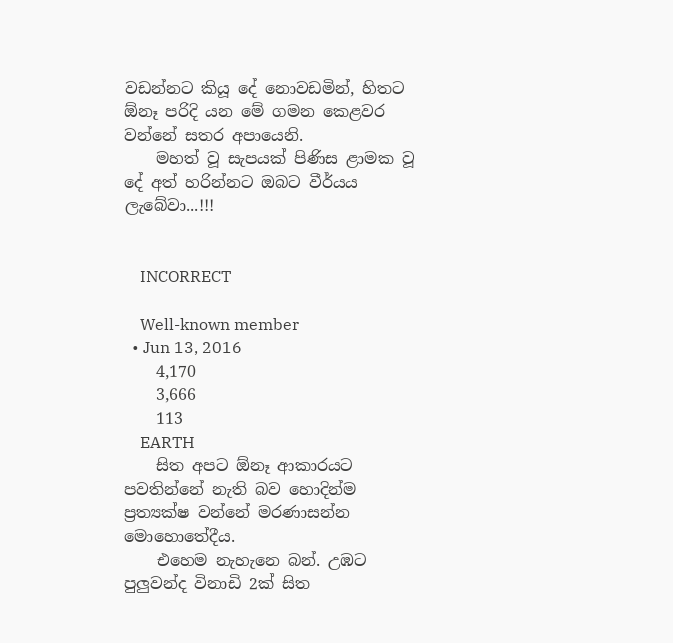වඩන්නට කියූ දේ නොවඩමින්, හිතට ඕනෑ පරිදි යන මේ ගමන කෙළවර වන්නේ සතර අපායෙනි.
    මහත් වූ සැපයක් පිණිස ළාමක වූ දේ අත් හරින්නට ඔබට වීර්යය ලැබේවා...!!!


    INCORRECT

    Well-known member
  • Jun 13, 2016
    4,170
    3,666
    113
    EARTH
    සිත අපට ඕනෑ ආකාරයට පවතින්නේ නැති බව හොදින්ම ප්‍රත්‍යක්ෂ වන්නේ මරණාසන්න මොහොතේදීය.
    එහෙම නැහැනෙ බන්. උඹට පුලුවන්ද විනාඩි 2ක් සිත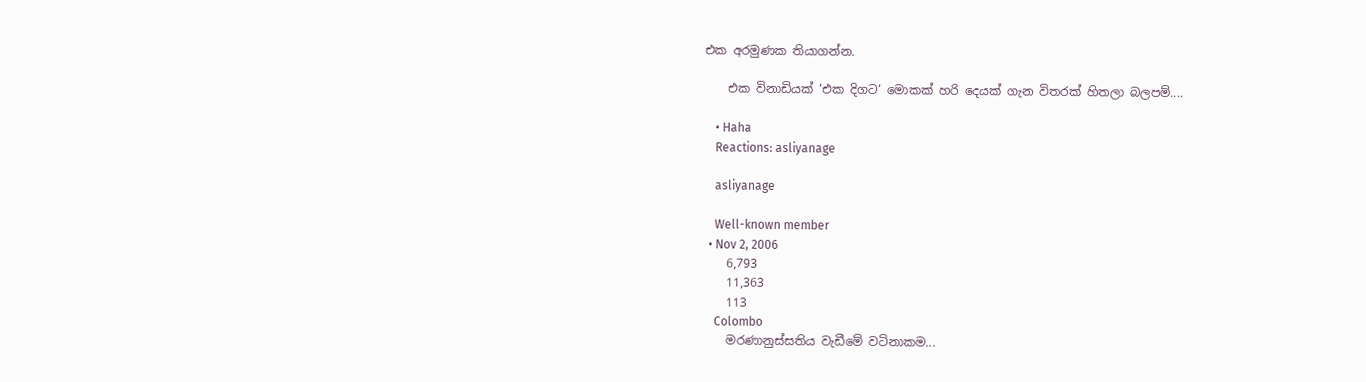එක අරමුණක තියාගන්න.

    එක විනාඩියක් ‘එක දිගට‘ මොකක් හරි දෙයක් ගැන විතරක් හිතලා බලපම්....

    • Haha
    Reactions: asliyanage

    asliyanage

    Well-known member
  • Nov 2, 2006
    6,793
    11,363
    113
    Colombo
    මරණානුස්සතිය වැඩීමේ වටිනාකම...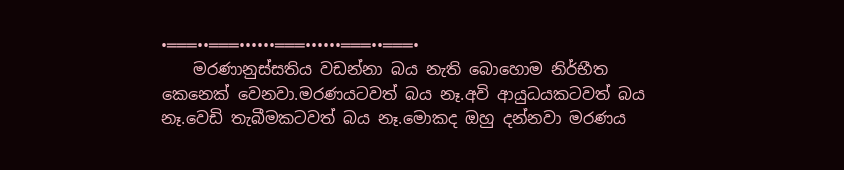•═══••═══••••••═══••••••═══••═══•
    මරණානුස්සතිය වඩන්නා බය නැති බොහොම නිර්භීත කෙනෙක් වෙනවා.මරණයටවත් බය නෑ.අවි ආයුධයකටවත් බය නෑ.වෙඩි තැබීමකටවත් බය නෑ.මොකද ඔහු දන්නවා මරණය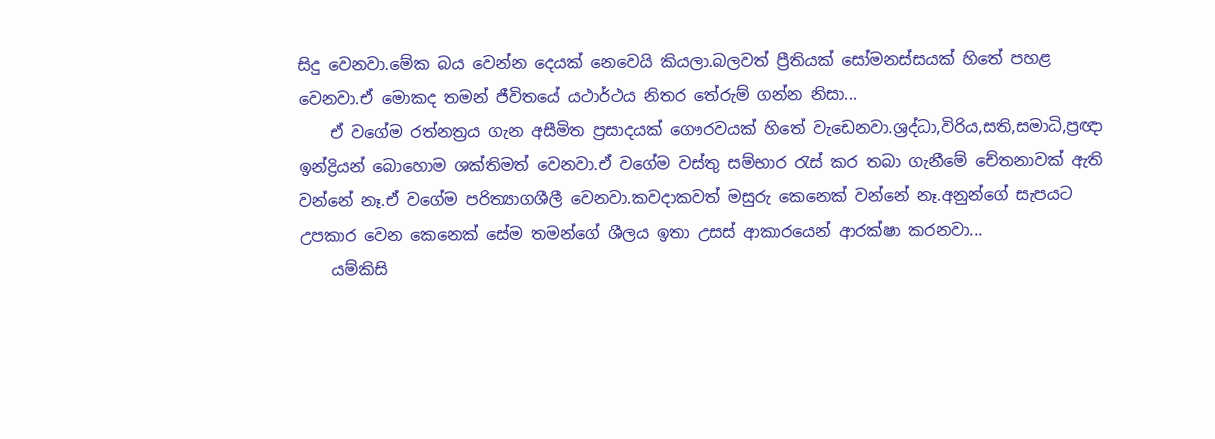සිදු වෙනවා.මේක බය වෙන්න දෙයක් නෙවෙයි කියලා.බලවත් ප්‍රීතියක් සෝමනස්සයක් හිතේ පහළ වෙනවා.ඒ මොකද තමන් ජීවිතයේ යථාර්ථය නිතර තේරුම් ගන්න නිසා...
    ඒ වගේම රත්නත්‍රය ගැන අසීමිත ප්‍රසාදයක් ගෞරවයක් හිතේ වැඩෙනවා.ශ්‍රද්ධා,විරිය,සති,සමාධි,ප්‍රඥා ඉන්ද්‍රියන් බොහොම ශක්තිමත් වෙනවා.ඒ වගේම වස්තු සම්භාර රැස් කර තබා ගැනීමේ චේතනාවක් ඇති වන්නේ නෑ.ඒ වගේම පරිත්‍යාගශීලී වෙනවා.කවදාකවත් මසුරු කෙනෙක් වන්නේ නෑ.අනුන්ගේ සැපයට උපකාර වෙන කෙනෙක් සේම තමන්ගේ ශීලය ඉතා උසස් ආකාරයෙන් ආරක්ෂා කරනවා...
    යම්කිසි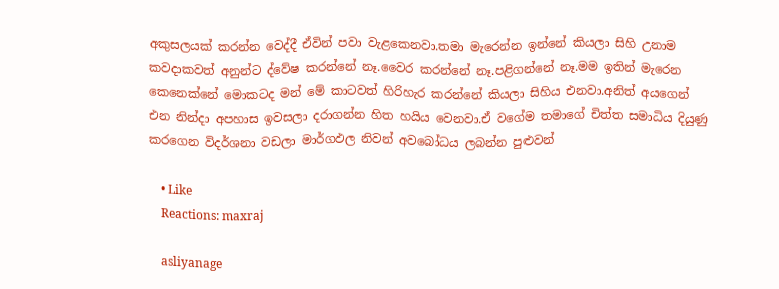අකුසලයක් කරන්න වෙද්දී ඒවින් පවා වැළකෙනවා.තමා මැරෙන්න ඉන්නේ කියලා සිහි උනාම කවදාකවත් අනුන්ට ද්වේෂ කරන්නේ නෑ.වෛර කරන්නේ නෑ.පළිගන්නේ නෑ.මම ඉතින් මැරෙන කෙනෙක්නේ මොකටද මන් මේ කාටවත් හිරිහැර කරන්නේ කියලා සිහිය එනවා.අනිත් අයගෙන් එන නින්දා අපහාස ඉවසලා දරාගන්න හිත හයිය වෙනවා.ඒ වගේම තමාගේ චිත්ත සමාධිය දියුණු කරගෙන විදර්ශනා වඩලා මාර්ගඵල නිවන් අවබෝධය ලබන්න පුළුවන්

    • Like
    Reactions: maxraj

    asliyanage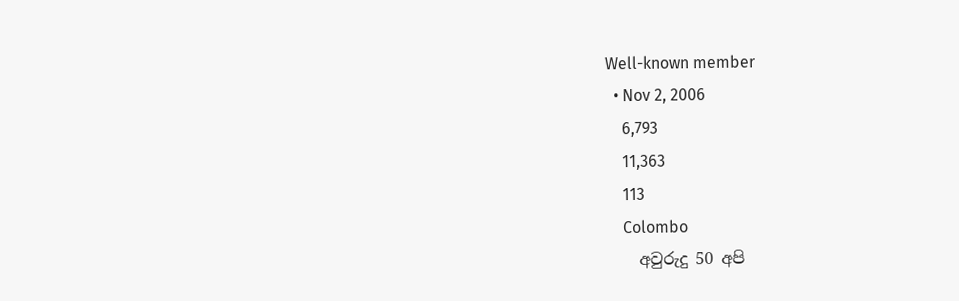Well-known member
  • Nov 2, 2006
    6,793
    11,363
    113
    Colombo
    අවුරුදු 50 අපි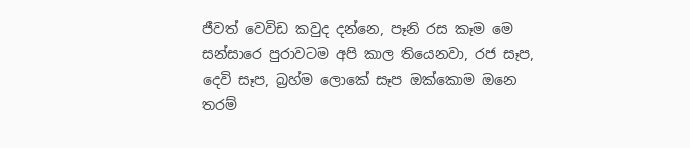ජීවත් වෙවිඩ කවුද දන්නෙ, පෑනි රස කෑම මෙ සන්සාරෙ පුරාවටම අපි කාල තියෙනවා, රජ සෑප, දෙවි සෑප, බ්‍රහ්ම ලොකේ සෑප ඔක්කොම ඔනෙ තරම්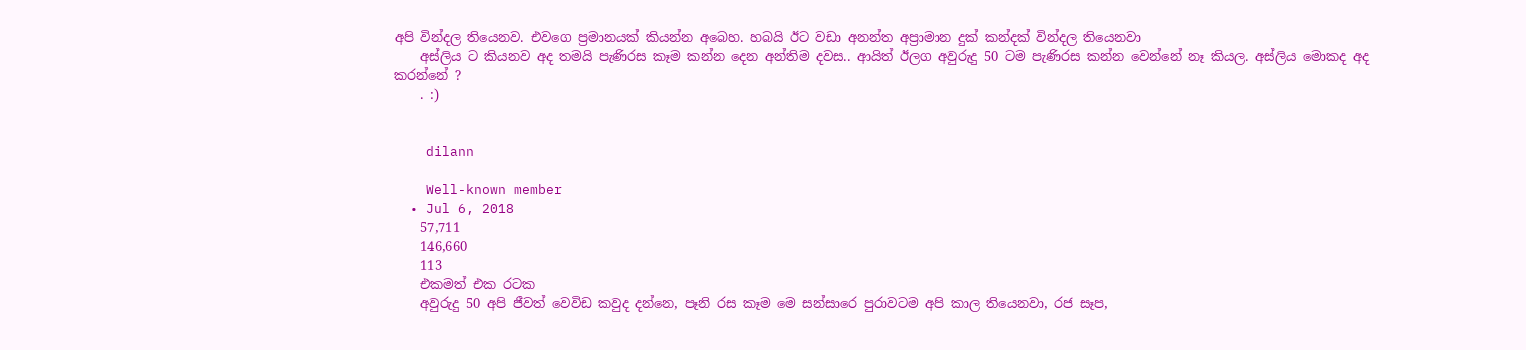අපි වින්දල තියෙනව. එවගෙ ප්‍රමානයක් කියන්න අබෙහ. හබයි ඊට වඩා අනන්ත අප්‍රාමාන දුක් කන්දක් වින්දල තියෙනවා
    අස්ලිය ට කියනව අද තමයි පැණිරස කෑම කන්න දෙන අන්තිම දවස.. ආයිත් ඊලග අවුරුදු 50 ටම පැණිරස කන්න වෙන්නේ නෑ කියල. අස්ලිය මොකද අද කරන්නේ ?
    . :)


    dilann

    Well-known member
  • Jul 6, 2018
    57,711
    146,660
    113
    එකමත් එක රටක
    අවුරුදු 50 අපි ජීවත් වෙවිඩ කවුද දන්නෙ, පෑනි රස කෑම මෙ සන්සාරෙ පුරාවටම අපි කාල තියෙනවා, රජ සෑප,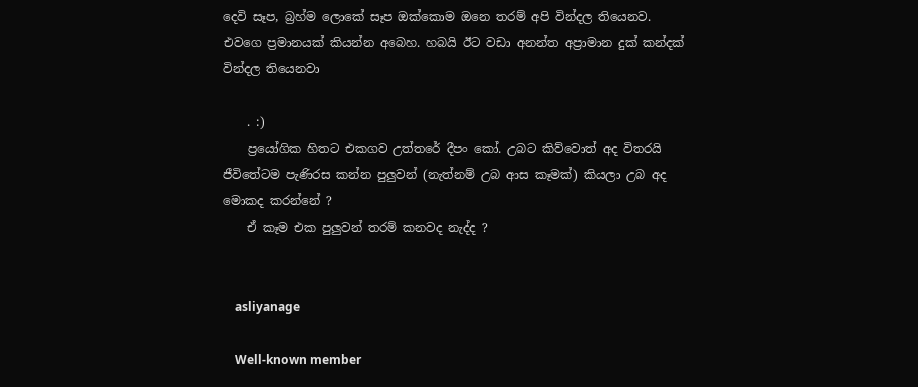දෙවි සෑප, බ්‍රහ්ම ලොකේ සෑප ඔක්කොම ඔනෙ තරම් අපි වින්දල තියෙනව. එවගෙ ප්‍රමානයක් කියන්න අබෙහ. හබයි ඊට වඩා අනන්ත අප්‍රාමාන දුක් කන්දක් වින්දල තියෙනවා

    . :)
    ප්‍රයෝගික හිතට එකගව උත්තරේ දීපං කෝ. උබට කිව්වොත් අද විතරයි ජීවිතේටම පැණිරස කන්න පුලුවන් (නැත්නම් උබ ආස කෑමක්) කියලා උබ අද මොකද කරන්නේ ?
    ඒ කෑම එක පුලුවන් තරම් කනවද නැද්ද ?


    asliyanage

    Well-known member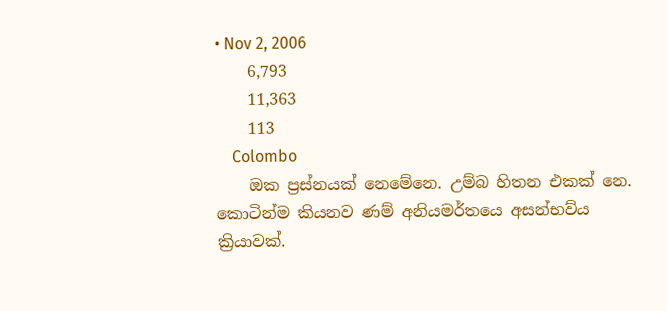• Nov 2, 2006
    6,793
    11,363
    113
    Colombo
    ඔක ප්‍රස්නයක් නෙමේනෙ. උම්බ හිතන එකක් නෙ. කොටින්ම කියනව ණම් අනියමර්තයෙ අසන්භව්ය ක්‍රියාවක්.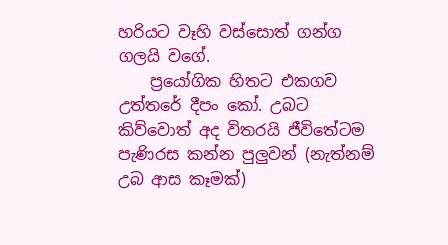හරියට වෑහි වස්සොත් ගන්ග ගලයි වගේ.
    ප්‍රයෝගික හිතට එකගව උත්තරේ දීපං කෝ. උබට කිව්වොත් අද විතරයි ජීවිතේටම පැණිරස කන්න පුලුවන් (නැත්නම් උබ ආස කෑමක්)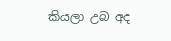කියලා උබ අද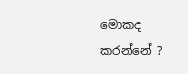මොකද කරන්නේ ?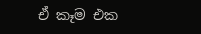ඒ කෑම එක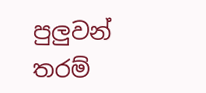පුලුවන් තරම්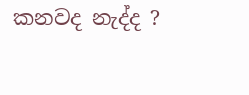කනවද නැද්ද ?